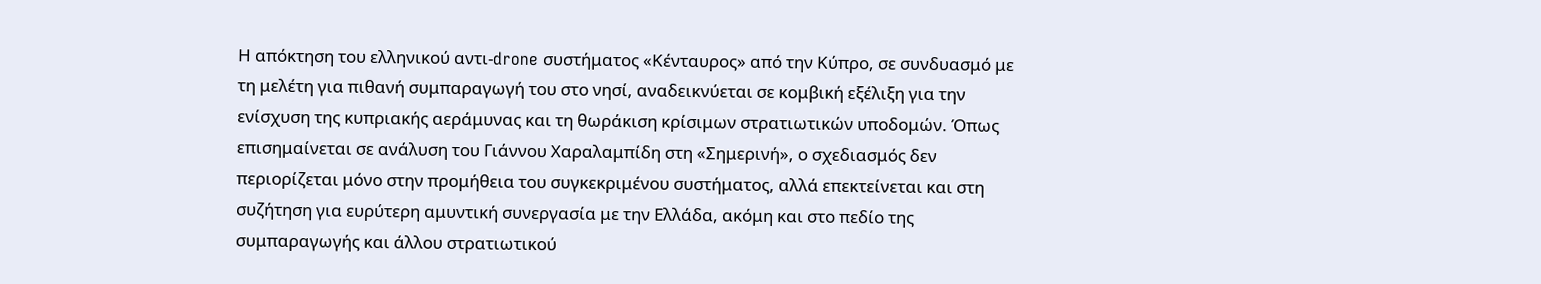Η απόκτηση του ελληνικού αντι-drone συστήματος «Κένταυρος» από την Κύπρο, σε συνδυασμό με τη μελέτη για πιθανή συμπαραγωγή του στο νησί, αναδεικνύεται σε κομβική εξέλιξη για την ενίσχυση της κυπριακής αεράμυνας και τη θωράκιση κρίσιμων στρατιωτικών υποδομών. Όπως επισημαίνεται σε ανάλυση του Γιάννου Χαραλαμπίδη στη «Σημερινή», ο σχεδιασμός δεν περιορίζεται μόνο στην προμήθεια του συγκεκριμένου συστήματος, αλλά επεκτείνεται και στη συζήτηση για ευρύτερη αμυντική συνεργασία με την Ελλάδα, ακόμη και στο πεδίο της συμπαραγωγής και άλλου στρατιωτικού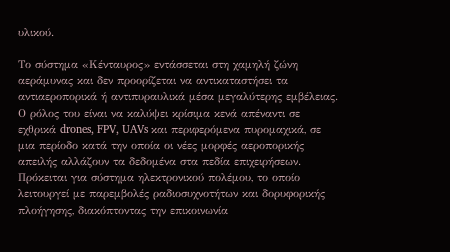υλικού.

Το σύστημα «Κένταυρος» εντάσσεται στη χαμηλή ζώνη αεράμυνας και δεν προορίζεται να αντικαταστήσει τα αντιαεροπορικά ή αντιπυραυλικά μέσα μεγαλύτερης εμβέλειας. Ο ρόλος του είναι να καλύψει κρίσιμα κενά απέναντι σε εχθρικά drones, FPV, UAVs και περιφερόμενα πυρομαχικά, σε μια περίοδο κατά την οποία οι νέες μορφές αεροπορικής απειλής αλλάζουν τα δεδομένα στα πεδία επιχειρήσεων. Πρόκειται για σύστημα ηλεκτρονικού πολέμου, το οποίο λειτουργεί με παρεμβολές ραδιοσυχνοτήτων και δορυφορικής πλοήγησης, διακόπτοντας την επικοινωνία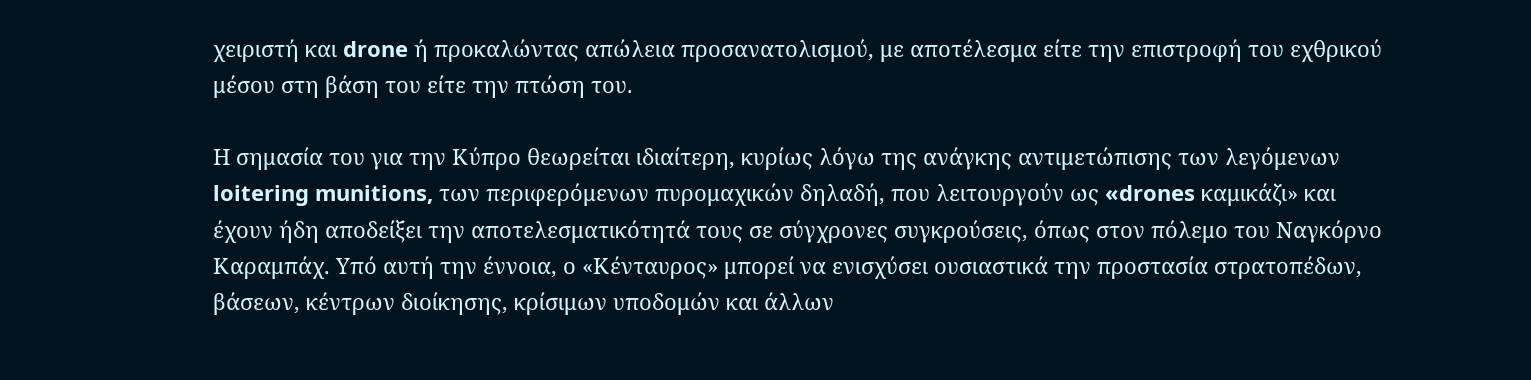χειριστή και drone ή προκαλώντας απώλεια προσανατολισμού, με αποτέλεσμα είτε την επιστροφή του εχθρικού μέσου στη βάση του είτε την πτώση του.

Η σημασία του για την Κύπρο θεωρείται ιδιαίτερη, κυρίως λόγω της ανάγκης αντιμετώπισης των λεγόμενων loitering munitions, των περιφερόμενων πυρομαχικών δηλαδή, που λειτουργούν ως «drones καμικάζι» και έχουν ήδη αποδείξει την αποτελεσματικότητά τους σε σύγχρονες συγκρούσεις, όπως στον πόλεμο του Ναγκόρνο Καραμπάχ. Υπό αυτή την έννοια, ο «Κένταυρος» μπορεί να ενισχύσει ουσιαστικά την προστασία στρατοπέδων, βάσεων, κέντρων διοίκησης, κρίσιμων υποδομών και άλλων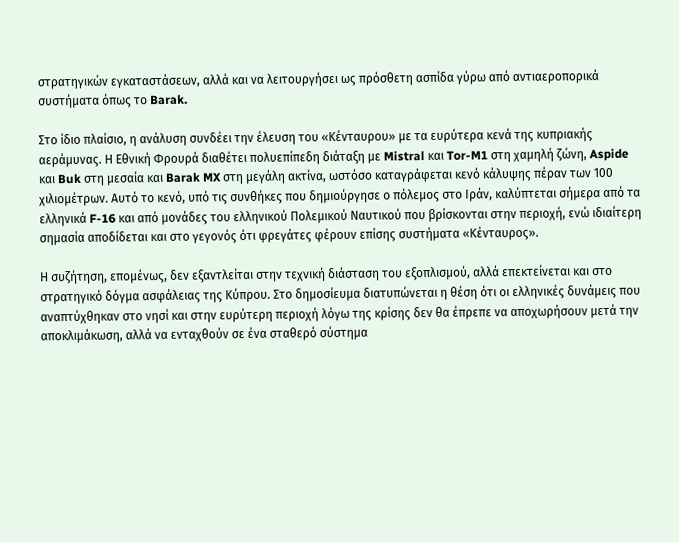στρατηγικών εγκαταστάσεων, αλλά και να λειτουργήσει ως πρόσθετη ασπίδα γύρω από αντιαεροπορικά συστήματα όπως το Barak.

Στο ίδιο πλαίσιο, η ανάλυση συνδέει την έλευση του «Κένταυρου» με τα ευρύτερα κενά της κυπριακής αεράμυνας. Η Εθνική Φρουρά διαθέτει πολυεπίπεδη διάταξη με Mistral και Tor-M1 στη χαμηλή ζώνη, Aspide και Buk στη μεσαία και Barak MX στη μεγάλη ακτίνα, ωστόσο καταγράφεται κενό κάλυψης πέραν των 100 χιλιομέτρων. Αυτό το κενό, υπό τις συνθήκες που δημιούργησε ο πόλεμος στο Ιράν, καλύπτεται σήμερα από τα ελληνικά F-16 και από μονάδες του ελληνικού Πολεμικού Ναυτικού που βρίσκονται στην περιοχή, ενώ ιδιαίτερη σημασία αποδίδεται και στο γεγονός ότι φρεγάτες φέρουν επίσης συστήματα «Κένταυρος».

Η συζήτηση, επομένως, δεν εξαντλείται στην τεχνική διάσταση του εξοπλισμού, αλλά επεκτείνεται και στο στρατηγικό δόγμα ασφάλειας της Κύπρου. Στο δημοσίευμα διατυπώνεται η θέση ότι οι ελληνικές δυνάμεις που αναπτύχθηκαν στο νησί και στην ευρύτερη περιοχή λόγω της κρίσης δεν θα έπρεπε να αποχωρήσουν μετά την αποκλιμάκωση, αλλά να ενταχθούν σε ένα σταθερό σύστημα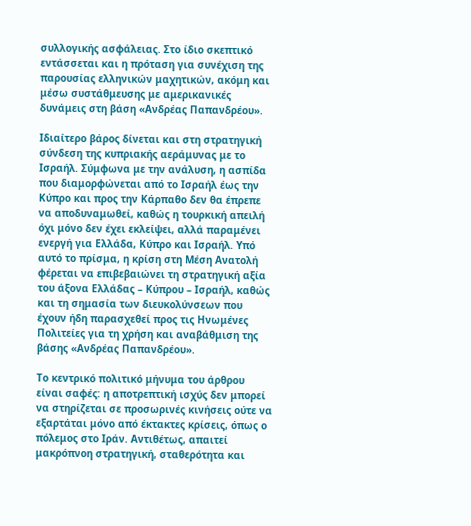συλλογικής ασφάλειας. Στο ίδιο σκεπτικό εντάσσεται και η πρόταση για συνέχιση της παρουσίας ελληνικών μαχητικών, ακόμη και μέσω συστάθμευσης με αμερικανικές δυνάμεις στη βάση «Ανδρέας Παπανδρέου».

Ιδιαίτερο βάρος δίνεται και στη στρατηγική σύνδεση της κυπριακής αεράμυνας με το Ισραήλ. Σύμφωνα με την ανάλυση, η ασπίδα που διαμορφώνεται από το Ισραήλ έως την Κύπρο και προς την Κάρπαθο δεν θα έπρεπε να αποδυναμωθεί, καθώς η τουρκική απειλή όχι μόνο δεν έχει εκλείψει, αλλά παραμένει ενεργή για Ελλάδα, Κύπρο και Ισραήλ. Υπό αυτό το πρίσμα, η κρίση στη Μέση Ανατολή φέρεται να επιβεβαιώνει τη στρατηγική αξία του άξονα Ελλάδας – Κύπρου – Ισραήλ, καθώς και τη σημασία των διευκολύνσεων που έχουν ήδη παρασχεθεί προς τις Ηνωμένες Πολιτείες για τη χρήση και αναβάθμιση της βάσης «Ανδρέας Παπανδρέου».

Το κεντρικό πολιτικό μήνυμα του άρθρου είναι σαφές: η αποτρεπτική ισχύς δεν μπορεί να στηρίζεται σε προσωρινές κινήσεις ούτε να εξαρτάται μόνο από έκτακτες κρίσεις, όπως ο πόλεμος στο Ιράν. Αντιθέτως, απαιτεί μακρόπνοη στρατηγική, σταθερότητα και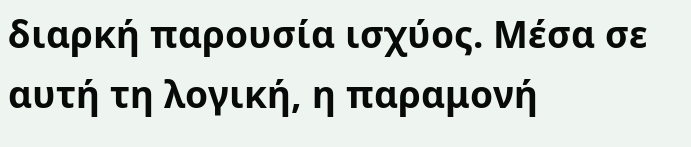διαρκή παρουσία ισχύος. Μέσα σε αυτή τη λογική, η παραμονή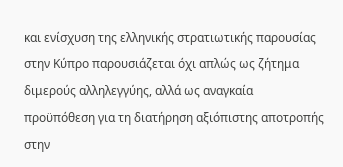και ενίσχυση της ελληνικής στρατιωτικής παρουσίας στην Κύπρο παρουσιάζεται όχι απλώς ως ζήτημα διμερούς αλληλεγγύης, αλλά ως αναγκαία προϋπόθεση για τη διατήρηση αξιόπιστης αποτροπής στην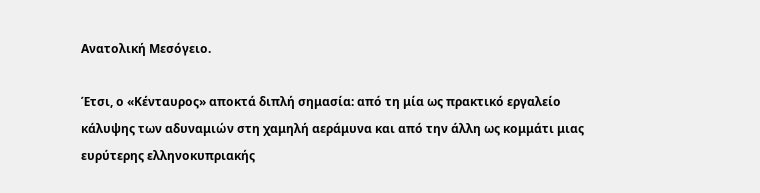Ανατολική Μεσόγειο.

Έτσι, ο «Κένταυρος» αποκτά διπλή σημασία: από τη μία ως πρακτικό εργαλείο κάλυψης των αδυναμιών στη χαμηλή αεράμυνα και από την άλλη ως κομμάτι μιας ευρύτερης ελληνοκυπριακής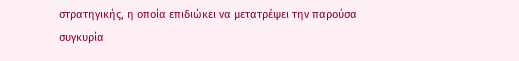στρατηγικής, η οποία επιδιώκει να μετατρέψει την παρούσα συγκυρία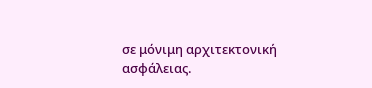σε μόνιμη αρχιτεκτονική ασφάλειας.